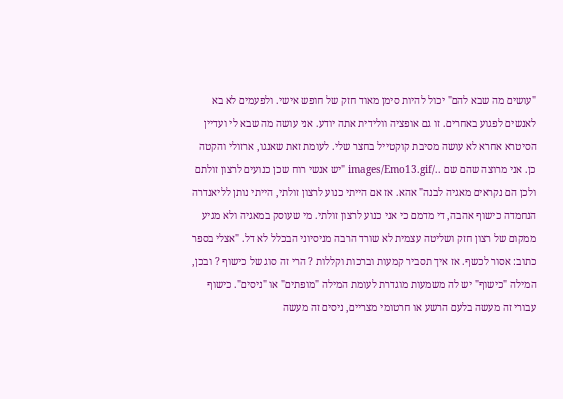"עושים מה שבא להם" יכול להיות סימן מאוד חזק של חופש אישי. ולפעמים לא בא לאנשים לפגוע באחרים. זו גם אופציה וולידית אתה יודע. אני עושה מה שבא לי ועדיין הסיטרא אחרא לא עושה מסיבת קוקטייל בחצר שלי. לעומת זאת שאנגו, ארזולי והקטה כן. אני מרוצה שהם שם ../images/Emo13.gif "יש אנשי רוח שכן כנועים לרצון זולתם ולכן הם נקראים מאגיה לבנה" אהא. אז אם הייתי כנוע לרצון זולתי, הייתי נותן לליאנדרה הנחמדה כישוף אהבה, די מדמם כי אני כנוע לרצון זולתי. מי שעוסק במאגיה ולא מגיע ממקום של רצון חזק ושליטה עצמית לא שורד הרבה מניסיוני הבכלל לא דל. "אצלי בספר כתוב: אסור לכשף. אז איך תסביר קמעות וברכות וקללות ? הרי זה סוג של כישוף ? ובכן, המילה "כישוף" יש לה משמעות מוגדרת לעומת המילה "מופתים" או "ניסים". כישוף עבורי זה מעשה בלעם הרשע או חרטומי מצריים, ניסים זה מעשה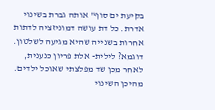בקיעת ים סוף" אותה גברת בשינוי אדרת. כל דת עושה דמוניזציה לדתות אחרות בשנייה שהיא מגיעה לשלטון. דוגמא? לילית- אלת פריון כנענית, לאחר מכן שד מפלצתי שאוכל ילדים. מהיכן השינוי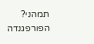תמהני? הפורפגנדה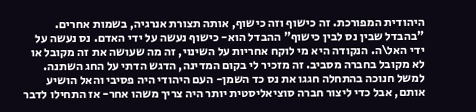היהודית המפורכת. זה כישוף וזה כישוף, אותה תצורת אנרגיה, בשמות אחרים. "בהבדל שבין נס לבין כישוף" ההבדל הוא- כישוף נעשה על ידי האדם. נס נעשה על ידי האל\ה. הנקודה היא מי לוקח אחריות על השינוי, זה מה שעושה את זה מקובל או לא מקובל בחברה מסביב. זה מזכיר לי בקום המדינה, הדגש הדתי על החג השתנה. למשל חנוכה בהתחלה חגגו את נס כד השמן- העם היהודי היה פסיבי והאל הושיע אותם, אבל כדי ליצור חברה סוציאליסטית יותר היה צריך משהו אחר- אז התחילו לדבר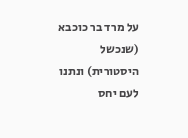על מרד בר כוכבא (שנכשל היסטורית) ונתנו לעם יחס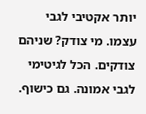יותר אקטיבי לגבי עצמו. מי צודק? שניהם צודקים. הכל לגיטימי לגבי אמונה. גם כישוף.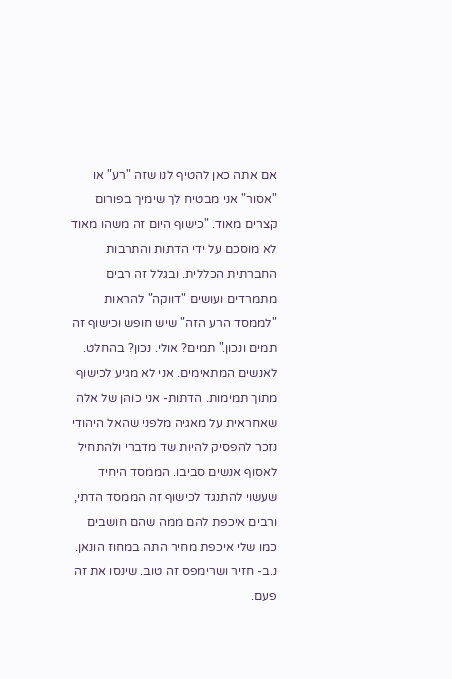אם אתה כאן להטיף לנו שזה "רע" או "אסור" אני מבטיח לך שימיך בפורום קצרים מאוד. "כישוף היום זה משהו מאוד לא מוסכם על ידי הדתות והתרבות החברתית הכללית. ובגלל זה רבים מתמרדים ועושים "דווקה" להראות "לממסד הרע הזה" שיש חופש וכישוף זה תמים ונכון." תמים? אולי. נכון? בהחלט. לאנשים המתאימים. אני לא מגיע לכישוף מתוך תמימות. הדתות- אני כוהן של אלה שאחראית על מאגיה מלפני שהאל היהודי נזכר להפסיק להיות שד מדברי ולהתחיל לאסוף אנשים סביבו. הממסד היחיד שעשוי להתנגד לכישוף זה הממסד הדתי, ורבים איכפת להם ממה שהם חושבים כמו שלי איכפת מחיר התה במחוז הונאן. נ.ב- חזיר ושרימפס זה טוב. שינסו את זה פעם.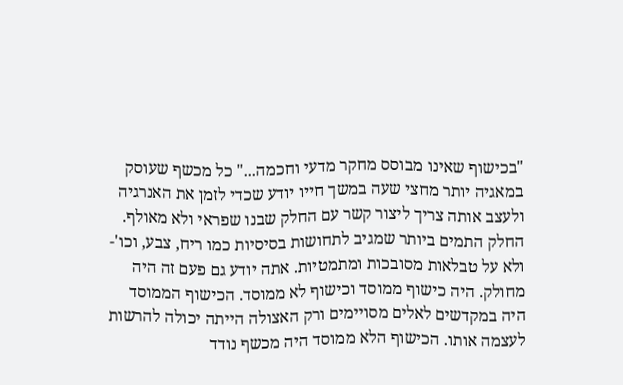"בכישוף שאינו מבוסס מחקר מדעי וחכמה..." כל מכשף שעוסק במאגיה יותר מחצי שעה במשך חייו יודע שכדי לזמן את האנרגיה ולעצב אותה צריך ליצור קשר עם החלק שבנו שפראי ולא מאולף. החלק התמים ביותר שמגיב לתחושות בסיסיות כמו ריח, צבע, וכו'- ולא על טבלאות מסובכות ומתמטיות. אתה יודע גם פעם זה היה מחולק. היה כישוף ממוסד וכישוף לא ממוסד. הכישוף הממוסד היה במקדשים לאלים מסויימים ורק האצולה הייתה יכולה להרשות לעצמה אותו. הכישוף הלא ממוסד היה מכשף נודד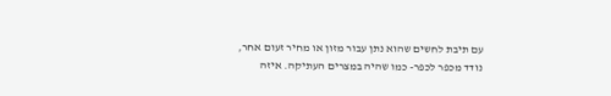עם תיבת לחשים שהוא נתן עבור מזון או מחיר זעום אחר, נודד מכפר לכפר- כמו שהיה במצרים העתיקה. איזה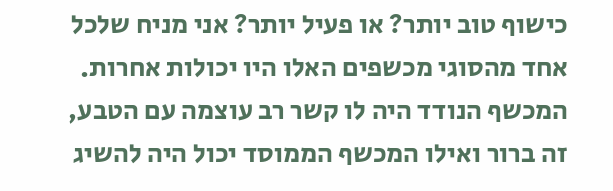כישוף טוב יותר? או פעיל יותר? אני מניח שלכל אחד מהסוגי מכשפים האלו היו יכולות אחרות. המכשף הנודד היה לו קשר רב עוצמה עם הטבע, זה ברור ואילו המכשף הממוסד יכול היה להשיג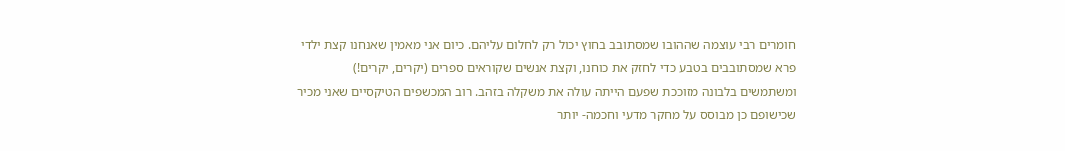חומרים רבי עוצמה שההובו שמסתובב בחוץ יכול רק לחלום עליהם. כיום אני מאמין שאנחנו קצת ילדי פרא שמסתובבים בטבע כדי לחזק את כוחנו, וקצת אנשים שקוראים ספרים (יקרים, יקרים!) ומשתמשים בלבונה מזוככת שפעם הייתה עולה את משקלה בזהב. רוב המכשפים הטיקסיים שאני מכיר שכישופם כן מבוסס על מחקר מדעי וחכמה- יותר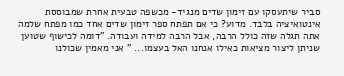סביר שיתעסקו עם זימון שדים מנגיד- מכשפה טבעית אחרת שמבוססת אינטואיציה בלבד. מדוע? כי אם תפתח ספר זימון שדים אחד כמו מפתח שלמה אתה תגלה שזה כולל הרבה, אבל הרבה למידה ועבודה. "דומה לכישוף שטוען שניתן ליצור מציאות כאילו אנחנו האל בעצמו... " אני מאמין שכולנו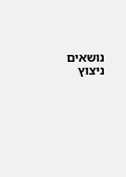נושאים ניצוץ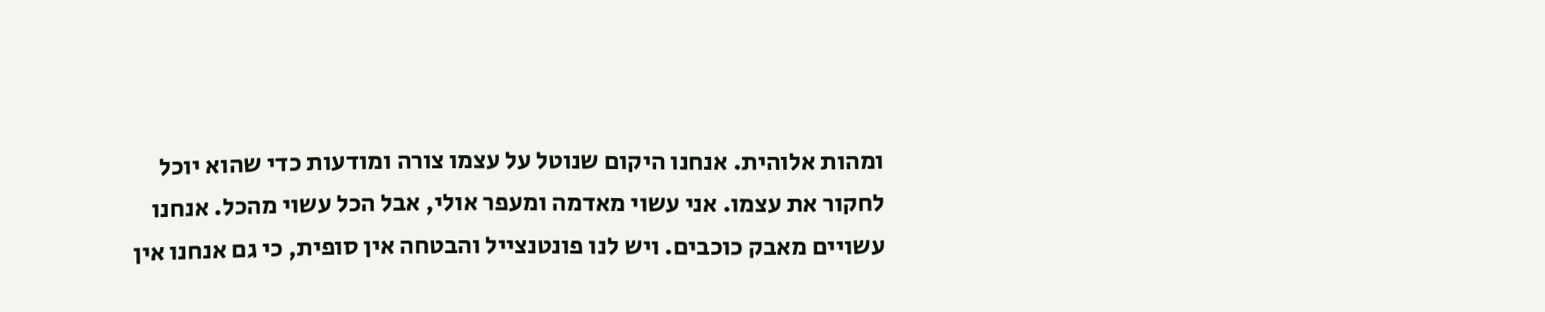ומהות אלוהית. אנחנו היקום שנוטל על עצמו צורה ומודעות כדי שהוא יוכל לחקור את עצמו. אני עשוי מאדמה ומעפר אולי, אבל הכל עשוי מהכל. אנחנו עשויים מאבק כוכבים. ויש לנו פונטנצייל והבטחה אין סופית, כי גם אנחנו אין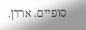סופיים. ארדן.